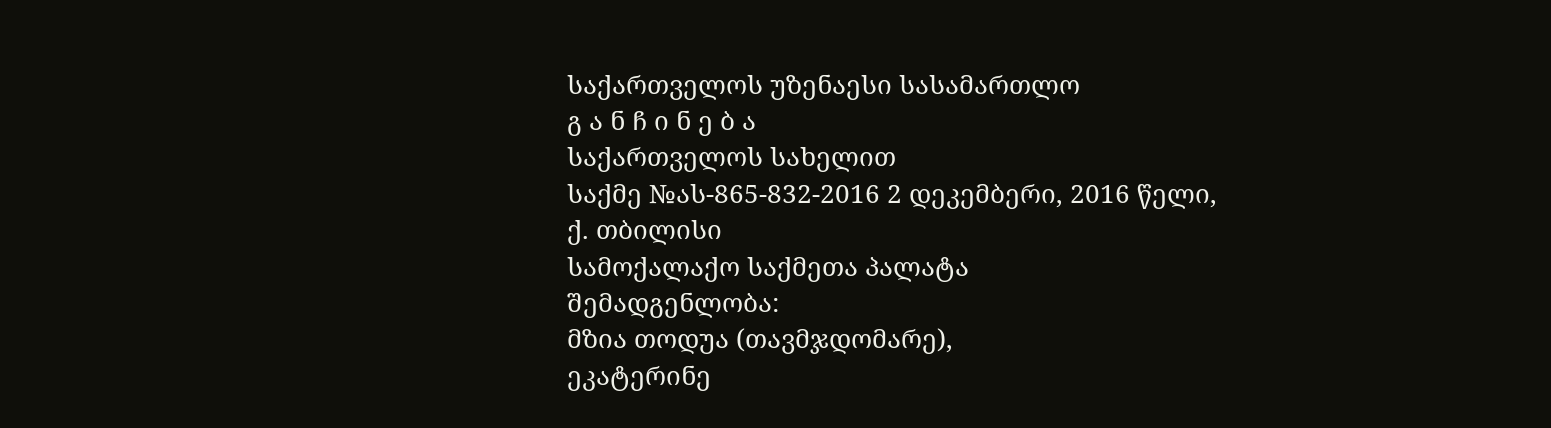საქართველოს უზენაესი სასამართლო
გ ა ნ ჩ ი ნ ე ბ ა
საქართველოს სახელით
საქმე №ას-865-832-2016 2 დეკემბერი, 2016 წელი,
ქ. თბილისი
სამოქალაქო საქმეთა პალატა
შემადგენლობა:
მზია თოდუა (თავმჯდომარე),
ეკატერინე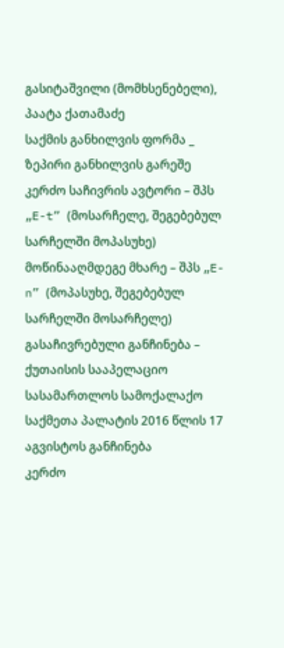გასიტაშვილი (მომხსენებელი),
პაატა ქათამაძე
საქმის განხილვის ფორმა _ ზეპირი განხილვის გარეშე
კერძო საჩივრის ავტორი – შპს „E-t” (მოსარჩელე, შეგებებულ სარჩელში მოპასუხე)
მოწინააღმდეგე მხარე – შპს „E-n” (მოპასუხე, შეგებებულ სარჩელში მოსარჩელე)
გასაჩივრებული განჩინება – ქუთაისის სააპელაციო სასამართლოს სამოქალაქო საქმეთა პალატის 2016 წლის 17 აგვისტოს განჩინება
კერძო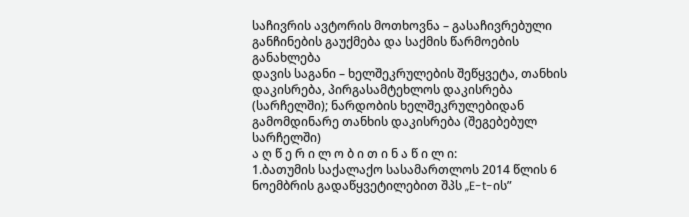საჩივრის ავტორის მოთხოვნა – გასაჩივრებული განჩინების გაუქმება და საქმის წარმოების განახლება
დავის საგანი – ხელშეკრულების შეწყვეტა, თანხის დაკისრება, პირგასამტეხლოს დაკისრება (სარჩელში); ნარდობის ხელშეკრულებიდან გამომდინარე თანხის დაკისრება (შეგებებულ სარჩელში)
ა ღ წ ე რ ი ლ ო ბ ი თ ი ნ ა წ ი ლ ი:
1.ბათუმის საქალაქო სასამართლოს 2014 წლის 6 ნოემბრის გადაწყვეტილებით შპს „E-t-ის”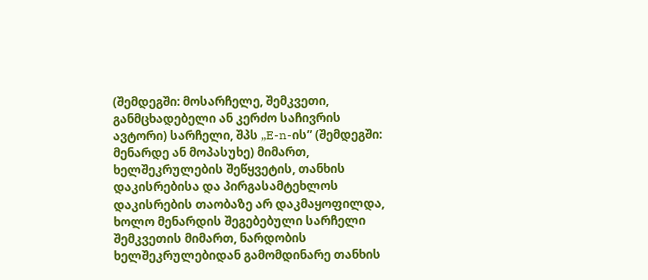(შემდეგში: მოსარჩელე, შემკვეთი, განმცხადებელი ან კერძო საჩივრის ავტორი) სარჩელი, შპს „E-n-ის” (შემდეგში: მენარდე ან მოპასუხე) მიმართ, ხელშეკრულების შეწყვეტის, თანხის დაკისრებისა და პირგასამტეხლოს დაკისრების თაობაზე არ დაკმაყოფილდა, ხოლო მენარდის შეგებებული სარჩელი შემკვეთის მიმართ, ნარდობის ხელშეკრულებიდან გამომდინარე თანხის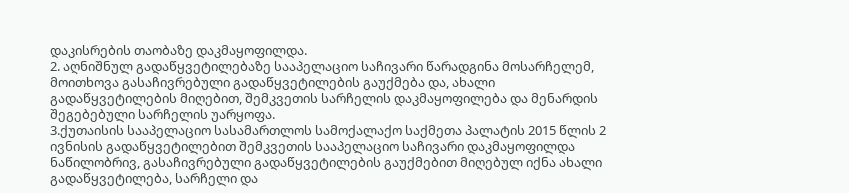დაკისრების თაობაზე დაკმაყოფილდა.
2. აღნიშნულ გადაწყვეტილებაზე სააპელაციო საჩივარი წარადგინა მოსარჩელემ, მოითხოვა გასაჩივრებული გადაწყვეტილების გაუქმება და, ახალი გადაწყვეტილების მიღებით, შემკვეთის სარჩელის დაკმაყოფილება და მენარდის შეგებებული სარჩელის უარყოფა.
3.ქუთაისის სააპელაციო სასამართლოს სამოქალაქო საქმეთა პალატის 2015 წლის 2 ივნისის გადაწყვეტილებით შემკვეთის სააპელაციო საჩივარი დაკმაყოფილდა ნაწილობრივ, გასაჩივრებული გადაწყვეტილების გაუქმებით მიღებულ იქნა ახალი გადაწყვეტილება, სარჩელი და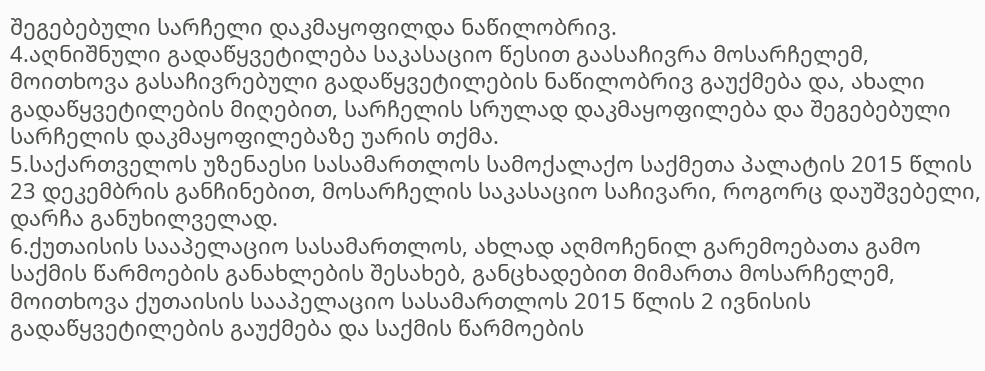შეგებებული სარჩელი დაკმაყოფილდა ნაწილობრივ.
4.აღნიშნული გადაწყვეტილება საკასაციო წესით გაასაჩივრა მოსარჩელემ, მოითხოვა გასაჩივრებული გადაწყვეტილების ნაწილობრივ გაუქმება და, ახალი გადაწყვეტილების მიღებით, სარჩელის სრულად დაკმაყოფილება და შეგებებული სარჩელის დაკმაყოფილებაზე უარის თქმა.
5.საქართველოს უზენაესი სასამართლოს სამოქალაქო საქმეთა პალატის 2015 წლის 23 დეკემბრის განჩინებით, მოსარჩელის საკასაციო საჩივარი, როგორც დაუშვებელი, დარჩა განუხილველად.
6.ქუთაისის სააპელაციო სასამართლოს, ახლად აღმოჩენილ გარემოებათა გამო საქმის წარმოების განახლების შესახებ, განცხადებით მიმართა მოსარჩელემ, მოითხოვა ქუთაისის სააპელაციო სასამართლოს 2015 წლის 2 ივნისის გადაწყვეტილების გაუქმება და საქმის წარმოების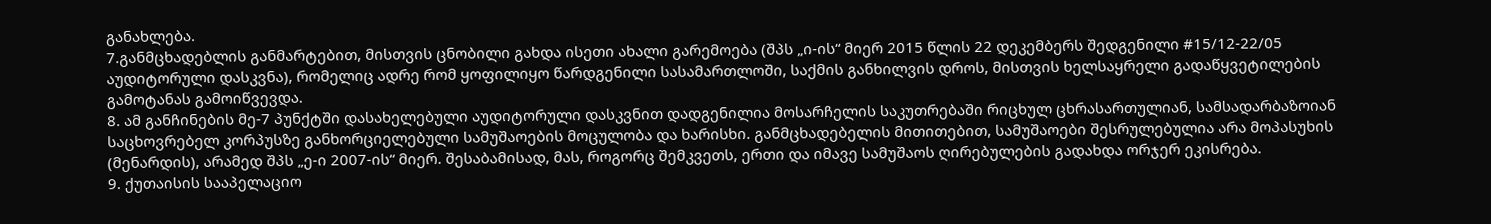განახლება.
7.განმცხადებლის განმარტებით, მისთვის ცნობილი გახდა ისეთი ახალი გარემოება (შპს „ი-ის“ მიერ 2015 წლის 22 დეკემბერს შედგენილი #15/12-22/05 აუდიტორული დასკვნა), რომელიც ადრე რომ ყოფილიყო წარდგენილი სასამართლოში, საქმის განხილვის დროს, მისთვის ხელსაყრელი გადაწყვეტილების გამოტანას გამოიწვევდა.
8. ამ განჩინების მე-7 პუნქტში დასახელებული აუდიტორული დასკვნით დადგენილია მოსარჩელის საკუთრებაში რიცხულ ცხრასართულიან, სამსადარბაზოიან საცხოვრებელ კორპუსზე განხორციელებული სამუშაოების მოცულობა და ხარისხი. განმცხადებელის მითითებით, სამუშაოები შესრულებულია არა მოპასუხის (მენარდის), არამედ შპს „ე-ი 2007-ის“ მიერ. შესაბამისად, მას, როგორც შემკვეთს, ერთი და იმავე სამუშაოს ღირებულების გადახდა ორჯერ ეკისრება.
9. ქუთაისის სააპელაციო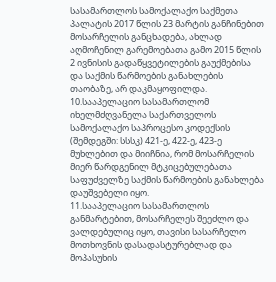სასამართლოს სამოქალაქო საქმეთა პალატის 2017 წლის 23 მარტის განჩინებით მოსარჩელის განცხადება, ახლად აღმოჩენილ გარემოებათა გამო 2015 წლის 2 ივნისის გადაწყვეტილების გაუქმებისა და საქმის წარმოების განახლების თაობაზე, არ დაკმაყოფილდა.
10.სააპელაციო სასამართლომ იხელმძღვანელა საქართველოს სამოქალაქო საპროცესო კოდექსის (შემდეგში: სსსკ) 421-ე, 422-ე, 423-ე მუხლებით და მიიჩნია, რომ მოსარჩელის მიერ წარდგენილ მტკიცებულებათა საფუძველზე საქმის წარმოების განახლება დაუშვებელი იყო.
11.სააპელაციო სასამართლოს განმარტებით, მოსარჩელეს შეეძლო და ვალდებულიც იყო, თავისი სასარჩელო მოთხოვნის დასადასტურებლად და მოპასუხის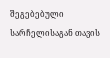შეგებებული სარჩელისაგან თავის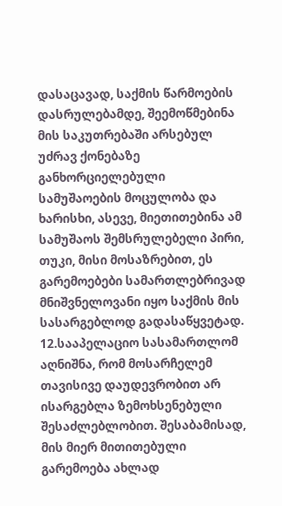დასაცავად, საქმის წარმოების დასრულებამდე, შეემოწმებინა მის საკუთრებაში არსებულ უძრავ ქონებაზე განხორციელებული სამუშაოების მოცულობა და ხარისხი, ასევე, მიეთითებინა ამ სამუშაოს შემსრულებელი პირი, თუკი, მისი მოსაზრებით, ეს გარემოებები სამართლებრივად მნიშვნელოვანი იყო საქმის მის სასარგებლოდ გადასაწყვეტად.
12.სააპელაციო სასამართლომ აღნიშნა, რომ მოსარჩელემ თავისივე დაუდევრობით არ ისარგებლა ზემოხსენებული შესაძლებლობით. შესაბამისად, მის მიერ მითითებული გარემოება ახლად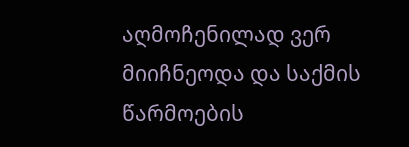აღმოჩენილად ვერ მიიჩნეოდა და საქმის წარმოების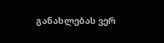განახლებას ვერ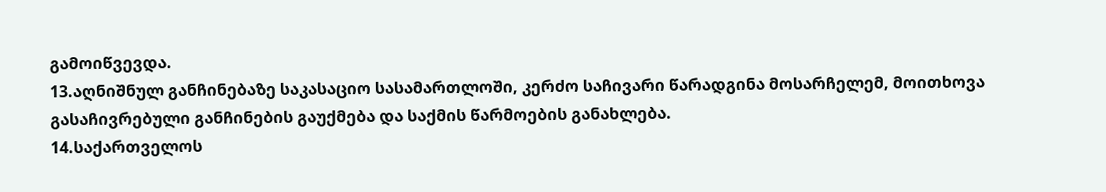გამოიწვევდა.
13.აღნიშნულ განჩინებაზე საკასაციო სასამართლოში, კერძო საჩივარი წარადგინა მოსარჩელემ, მოითხოვა გასაჩივრებული განჩინების გაუქმება და საქმის წარმოების განახლება.
14.საქართველოს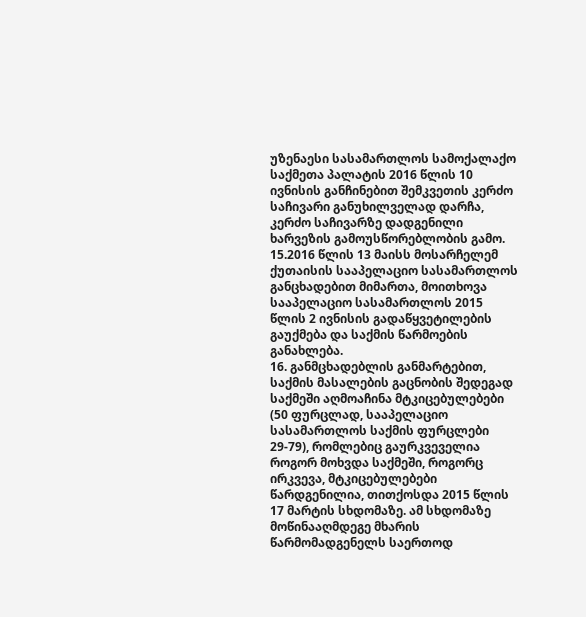უზენაესი სასამართლოს სამოქალაქო საქმეთა პალატის 2016 წლის 10 ივნისის განჩინებით შემკვეთის კერძო საჩივარი განუხილველად დარჩა, კერძო საჩივარზე დადგენილი ხარვეზის გამოუსწორებლობის გამო.
15.2016 წლის 13 მაისს მოსარჩელემ ქუთაისის სააპელაციო სასამართლოს განცხადებით მიმართა, მოითხოვა სააპელაციო სასამართლოს 2015 წლის 2 ივნისის გადაწყვეტილების გაუქმება და საქმის წარმოების განახლება.
16. განმცხადებლის განმარტებით, საქმის მასალების გაცნობის შედეგად საქმეში აღმოაჩინა მტკიცებულებები (50 ფურცლად, სააპელაციო სასამართლოს საქმის ფურცლები 29-79), რომლებიც გაურკვეველია როგორ მოხვდა საქმეში, როგორც ირკვევა, მტკიცებულებები წარდგენილია, თითქოსდა 2015 წლის 17 მარტის სხდომაზე. ამ სხდომაზე მოწინააღმდეგე მხარის წარმომადგენელს საერთოდ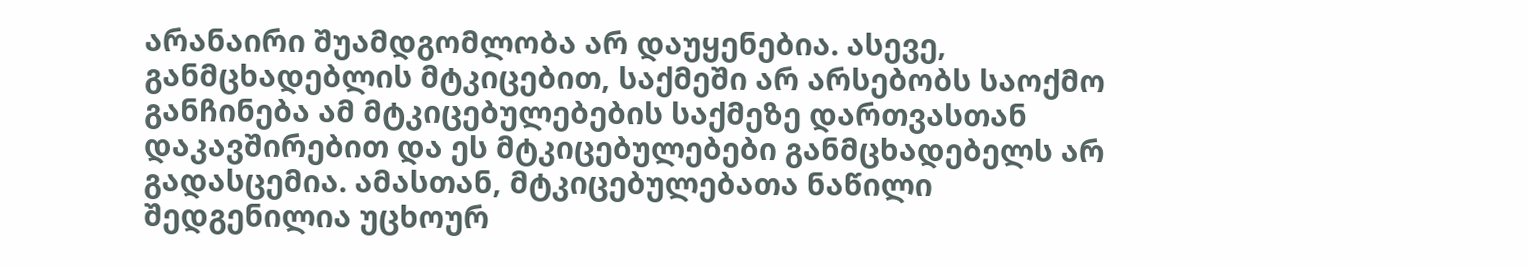არანაირი შუამდგომლობა არ დაუყენებია. ასევე, განმცხადებლის მტკიცებით, საქმეში არ არსებობს საოქმო განჩინება ამ მტკიცებულებების საქმეზე დართვასთან დაკავშირებით და ეს მტკიცებულებები განმცხადებელს არ გადასცემია. ამასთან, მტკიცებულებათა ნაწილი შედგენილია უცხოურ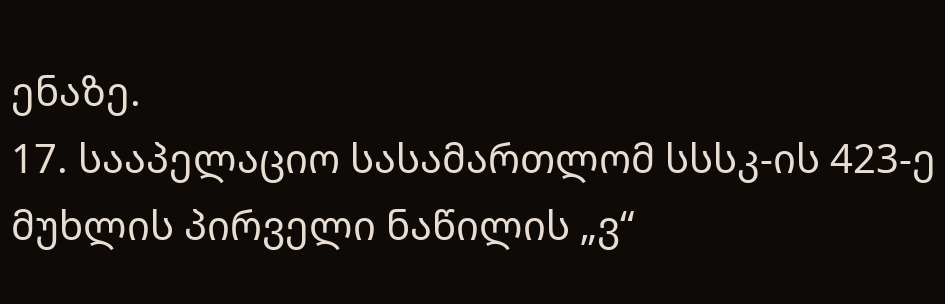ენაზე.
17. სააპელაციო სასამართლომ სსსკ-ის 423-ე მუხლის პირველი ნაწილის „ვ“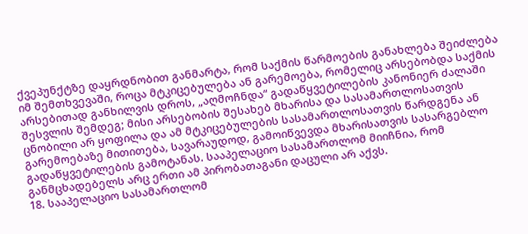ქვეპუნქტზე დაყრდნობით განმარტა, რომ საქმის წარმოების განახლება შეიძლება იმ შემთხვევაში, როცა მტკიცებულება ან გარემოება, რომელიც არსებობდა საქმის არსებითად განხილვის დროს, „აღმოჩნდა“ გადაწყვეტილების კანონიერ ძალაში შესვლის შემდეგ; მისი არსებობის შესახებ მხარისა და სასამართლოსათვის ცნობილი არ ყოფილა და ამ მტკიცებულების სასამართლოსათვის წარდგენა ან გარემოებაზე მითითება, სავარაუდოდ, გამოიწვევდა მხარისათვის სასარგებლო გადაწყვეტილების გამოტანას. სააპელაციო სასამართლომ მიიჩნია, რომ განმცხადებელს არც ერთი ამ პირობათაგანი დაცული არ აქვს.
18. სააპელაციო სასამართლომ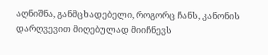აღნიშნა, განმცხადებელი, როგორც ჩანს, კანონის დარღვევით მიღებულად მიიჩნევს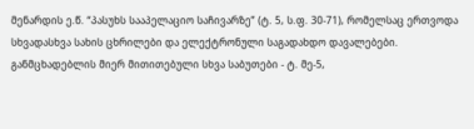მენარდის ე.წ. “პასუხს სააპელაციო საჩივარზე” (ტ. 5, ს.ფ. 30-71), რომელსაც ერთვოდა სხვადასხვა სახის ცხრილები და ელექტრონული საგადახდო დავალებები. განმცხადებლის მიერ მითითებული სხვა საბუთები - ტ. მე-5,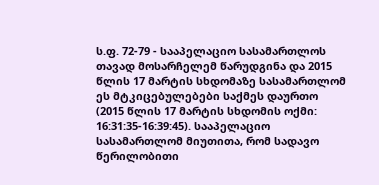ს.ფ. 72-79 - სააპელაციო სასამართლოს თავად მოსარჩელემ წარუდგინა და 2015 წლის 17 მარტის სხდომაზე სასამართლომ ეს მტკიცებულებები საქმეს დაურთო (2015 წლის 17 მარტის სხდომის ოქმი: 16:31:35-16:39:45). სააპელაციო სასამართლომ მიუთითა, რომ სადავო წერილობითი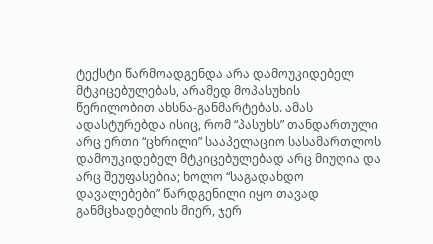ტექსტი წარმოადგენდა არა დამოუკიდებელ მტკიცებულებას, არამედ მოპასუხის წერილობით ახსნა-განმარტებას. ამას ადასტურებდა ისიც, რომ “პასუხს” თანდართული არც ერთი “ცხრილი” სააპელაციო სასამართლოს დამოუკიდებელ მტკიცებულებად არც მიუღია და არც შეუფასებია; ხოლო “საგადახდო დავალებები” წარდგენილი იყო თავად განმცხადებლის მიერ, ჯერ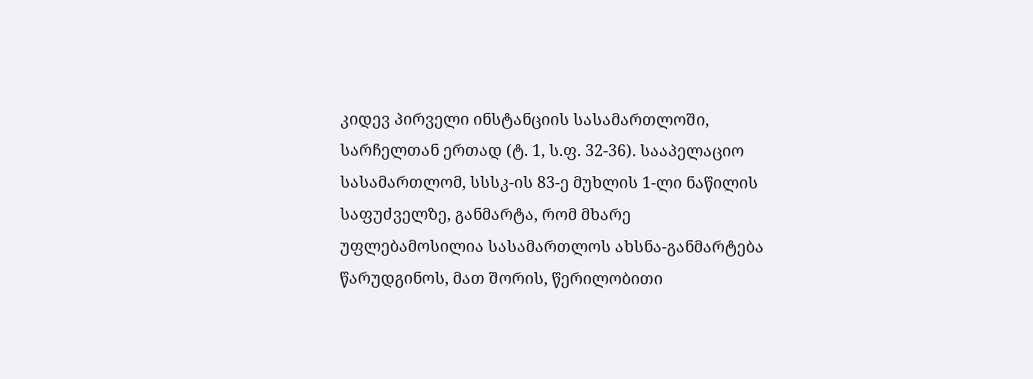კიდევ პირველი ინსტანციის სასამართლოში, სარჩელთან ერთად (ტ. 1, ს.ფ. 32-36). სააპელაციო სასამართლომ, სსსკ-ის 83-ე მუხლის 1-ლი ნაწილის საფუძველზე, განმარტა, რომ მხარე უფლებამოსილია სასამართლოს ახსნა-განმარტება წარუდგინოს, მათ შორის, წერილობითი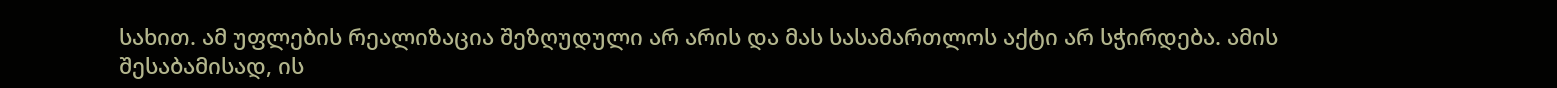სახით. ამ უფლების რეალიზაცია შეზღუდული არ არის და მას სასამართლოს აქტი არ სჭირდება. ამის შესაბამისად, ის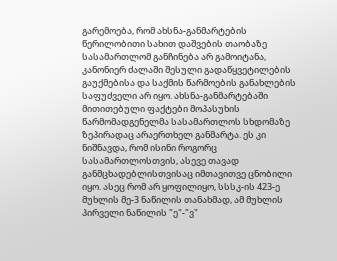გარემოება, რომ ახსნა-განმარტების წერილობითი სახით დაშვების თაობაზე სასამართლომ განჩინება არ გამოიტანა, კანონიერ ძალაში შესული გადაწყვეტილების გაუქმებისა და საქმის წარმოების განახლების საფუძველი არ იყო. ახსნა-განმარტებაში მითითებული ფაქტები მოპასუხის წარმომადგენელმა სასამართლოს სხდომაზე ზეპირადაც არაერთხელ განმარტა. ეს კი ნიშნავდა, რომ ისინი როგორც სასამართლოსთვის, ასევე თავად განმცხადებლისთვისაც იმთავითვე ცნობილი იყო. ასეც რომ არ ყოფილიყო, სსსკ-ის 423-ე მუხლის მე-3 ნაწილის თანახმად, ამ მუხლის პირველი ნაწილის "ე"-"ვ"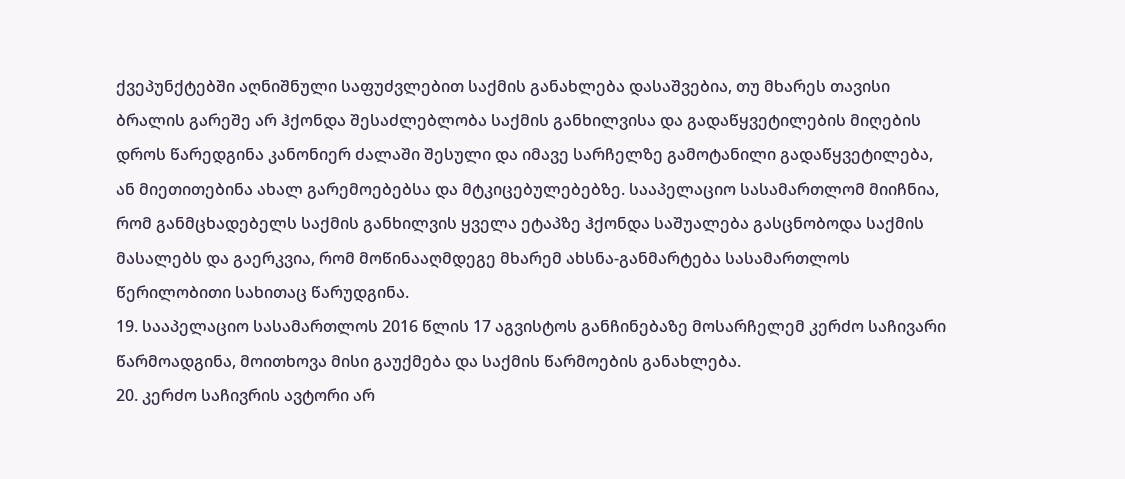ქვეპუნქტებში აღნიშნული საფუძვლებით საქმის განახლება დასაშვებია, თუ მხარეს თავისი ბრალის გარეშე არ ჰქონდა შესაძლებლობა საქმის განხილვისა და გადაწყვეტილების მიღების დროს წარედგინა კანონიერ ძალაში შესული და იმავე სარჩელზე გამოტანილი გადაწყვეტილება, ან მიეთითებინა ახალ გარემოებებსა და მტკიცებულებებზე. სააპელაციო სასამართლომ მიიჩნია, რომ განმცხადებელს საქმის განხილვის ყველა ეტაპზე ჰქონდა საშუალება გასცნობოდა საქმის მასალებს და გაერკვია, რომ მოწინააღმდეგე მხარემ ახსნა-განმარტება სასამართლოს წერილობითი სახითაც წარუდგინა.
19. სააპელაციო სასამართლოს 2016 წლის 17 აგვისტოს განჩინებაზე მოსარჩელემ კერძო საჩივარი წარმოადგინა, მოითხოვა მისი გაუქმება და საქმის წარმოების განახლება.
20. კერძო საჩივრის ავტორი არ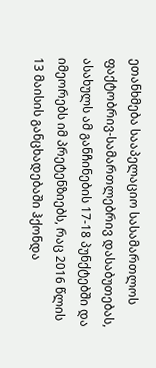ეთანხმება სააპელაციო სასამართლოს ფაქტობრივ-სამართლებრივ დასაბუთებას, ასახულს ამ განჩინების 17-18 პუნქტებში და იმეორებს იმ პრეტენზიებს, რაც 2016 წლის 13 მაისის განცხადებაში ჰქონდა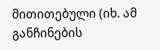მითითებული (იხ. ამ განჩინების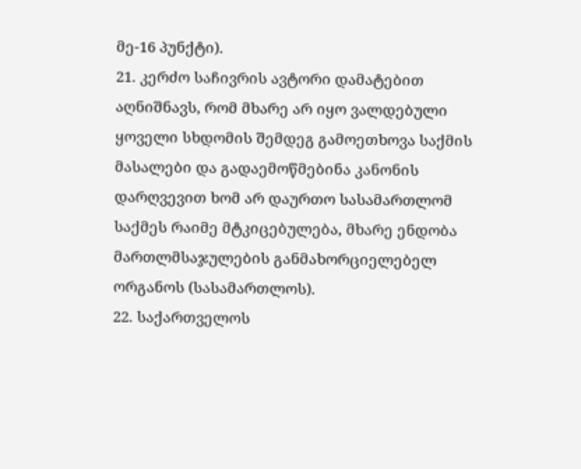მე-16 პუნქტი).
21. კერძო საჩივრის ავტორი დამატებით აღნიშნავს, რომ მხარე არ იყო ვალდებული ყოველი სხდომის შემდეგ გამოეთხოვა საქმის მასალები და გადაემოწმებინა კანონის დარღვევით ხომ არ დაურთო სასამართლომ საქმეს რაიმე მტკიცებულება, მხარე ენდობა მართლმსაჯულების განმახორციელებელ ორგანოს (სასამართლოს).
22. საქართველოს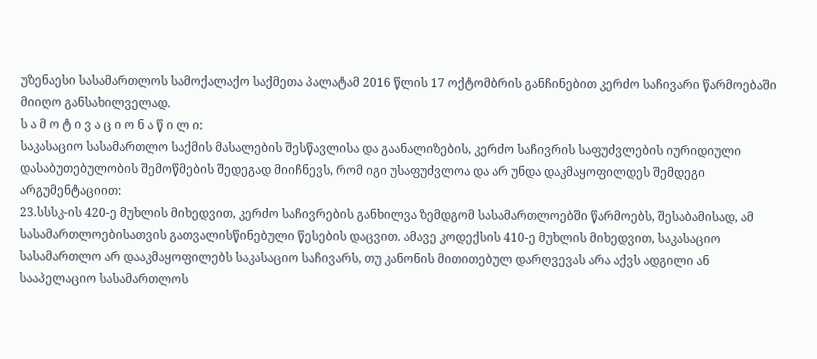უზენაესი სასამართლოს სამოქალაქო საქმეთა პალატამ 2016 წლის 17 ოქტომბრის განჩინებით კერძო საჩივარი წარმოებაში მიიღო განსახილველად.
ს ა მ ო ტ ი ვ ა ც ი ო ნ ა წ ი ლ ი:
საკასაციო სასამართლო საქმის მასალების შესწავლისა და გაანალიზების, კერძო საჩივრის საფუძვლების იურიდიული დასაბუთებულობის შემოწმების შედეგად მიიჩნევს, რომ იგი უსაფუძვლოა და არ უნდა დაკმაყოფილდეს შემდეგი არგუმენტაციით:
23.სსსკ-ის 420-ე მუხლის მიხედვით, კერძო საჩივრების განხილვა ზემდგომ სასამართლოებში წარმოებს, შესაბამისად, ამ სასამართლოებისათვის გათვალისწინებული წესების დაცვით. ამავე კოდექსის 410-ე მუხლის მიხედვით, საკასაციო სასამართლო არ დააკმაყოფილებს საკასაციო საჩივარს, თუ კანონის მითითებულ დარღვევას არა აქვს ადგილი ან სააპელაციო სასამართლოს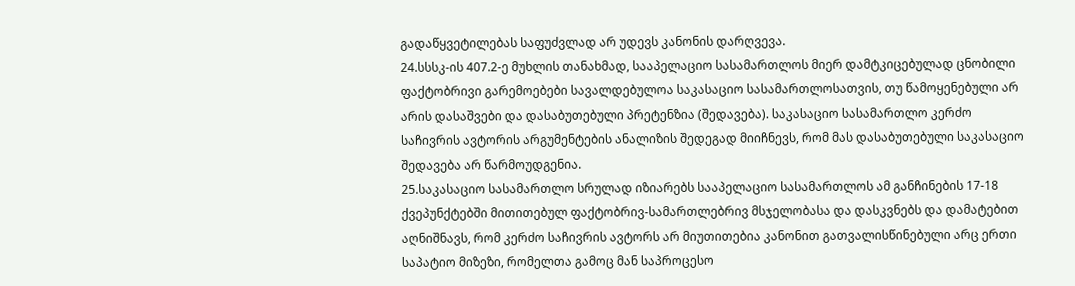გადაწყვეტილებას საფუძვლად არ უდევს კანონის დარღვევა.
24.სსსკ-ის 407.2-ე მუხლის თანახმად, სააპელაციო სასამართლოს მიერ დამტკიცებულად ცნობილი ფაქტობრივი გარემოებები სავალდებულოა საკასაციო სასამართლოსათვის, თუ წამოყენებული არ არის დასაშვები და დასაბუთებული პრეტენზია (შედავება). საკასაციო სასამართლო კერძო საჩივრის ავტორის არგუმენტების ანალიზის შედეგად მიიჩნევს, რომ მას დასაბუთებული საკასაციო შედავება არ წარმოუდგენია.
25.საკასაციო სასამართლო სრულად იზიარებს სააპელაციო სასამართლოს ამ განჩინების 17-18 ქვეპუნქტებში მითითებულ ფაქტობრივ-სამართლებრივ მსჯელობასა და დასკვნებს და დამატებით აღნიშნავს, რომ კერძო საჩივრის ავტორს არ მიუთითებია კანონით გათვალისწინებული არც ერთი საპატიო მიზეზი, რომელთა გამოც მან საპროცესო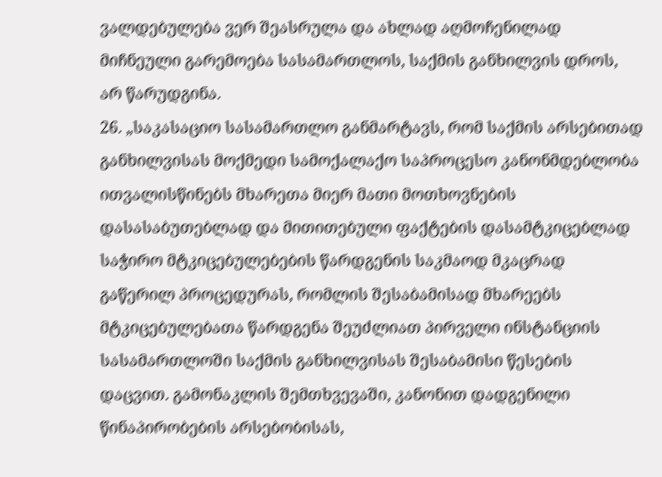ვალდებულება ვერ შეასრულა და ახლად აღმოჩენილად მიჩნეული გარემოება სასამართლოს, საქმის განხილვის დროს, არ წარუდგინა.
26. „საკასაციო სასამართლო განმარტავს, რომ საქმის არსებითად განხილვისას მოქმედი სამოქალაქო საპროცესო კანონმდებლობა ითვალისწინებს მხარეთა მიერ მათი მოთხოვნების დასასაბუთებლად და მითითებული ფაქტების დასამტკიცებლად საჭირო მტკიცებულებების წარდგენის საკმაოდ მკაცრად გაწერილ პროცედურას, რომლის შესაბამისად მხარეებს მტკიცებულებათა წარდგენა შეუძლიათ პირველი ინსტანციის სასამართლოში საქმის განხილვისას შესაბამისი წესების დაცვით. გამონაკლის შემთხვევაში, კანონით დადგენილი წინაპირობების არსებობისას,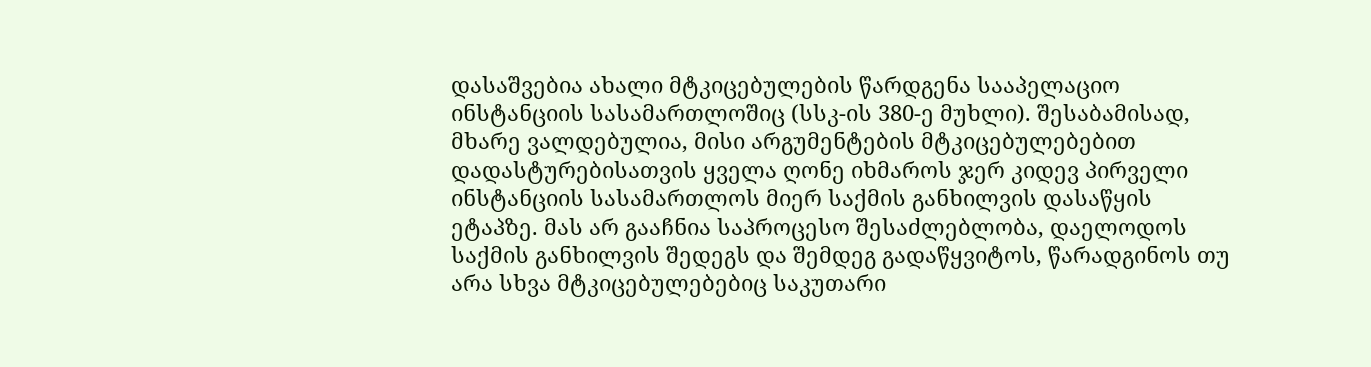დასაშვებია ახალი მტკიცებულების წარდგენა სააპელაციო ინსტანციის სასამართლოშიც (სსკ-ის 380-ე მუხლი). შესაბამისად, მხარე ვალდებულია, მისი არგუმენტების მტკიცებულებებით დადასტურებისათვის ყველა ღონე იხმაროს ჯერ კიდევ პირველი ინსტანციის სასამართლოს მიერ საქმის განხილვის დასაწყის ეტაპზე. მას არ გააჩნია საპროცესო შესაძლებლობა, დაელოდოს საქმის განხილვის შედეგს და შემდეგ გადაწყვიტოს, წარადგინოს თუ არა სხვა მტკიცებულებებიც საკუთარი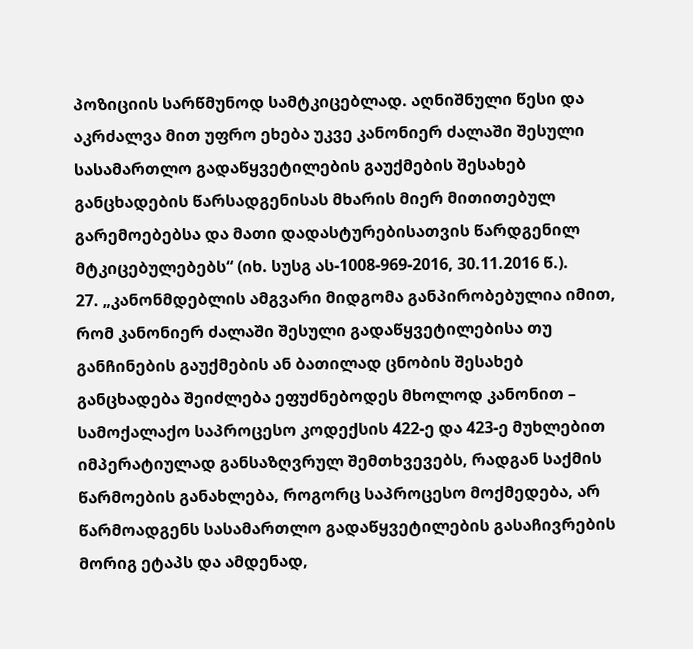პოზიციის სარწმუნოდ სამტკიცებლად. აღნიშნული წესი და აკრძალვა მით უფრო ეხება უკვე კანონიერ ძალაში შესული სასამართლო გადაწყვეტილების გაუქმების შესახებ განცხადების წარსადგენისას მხარის მიერ მითითებულ გარემოებებსა და მათი დადასტურებისათვის წარდგენილ მტკიცებულებებს“ (იხ. სუსგ ას-1008-969-2016, 30.11.2016 წ.).
27. „კანონმდებლის ამგვარი მიდგომა განპირობებულია იმით, რომ კანონიერ ძალაში შესული გადაწყვეტილებისა თუ განჩინების გაუქმების ან ბათილად ცნობის შესახებ განცხადება შეიძლება ეფუძნებოდეს მხოლოდ კანონით – სამოქალაქო საპროცესო კოდექსის 422-ე და 423-ე მუხლებით იმპერატიულად განსაზღვრულ შემთხვევებს, რადგან საქმის წარმოების განახლება, როგორც საპროცესო მოქმედება, არ წარმოადგენს სასამართლო გადაწყვეტილების გასაჩივრების მორიგ ეტაპს და ამდენად,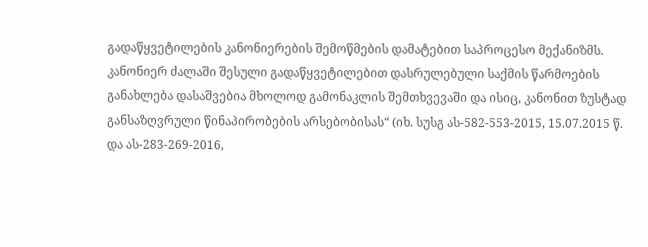გადაწყვეტილების კანონიერების შემოწმების დამატებით საპროცესო მექანიზმს. კანონიერ ძალაში შესული გადაწყვეტილებით დასრულებული საქმის წარმოების განახლება დასაშვებია მხოლოდ გამონაკლის შემთხვევაში და ისიც, კანონით ზუსტად განსაზღვრული წინაპირობების არსებობისას“ (იხ. სუსგ ას-582-553-2015, 15.07.2015 წ. და ას-283-269-2016,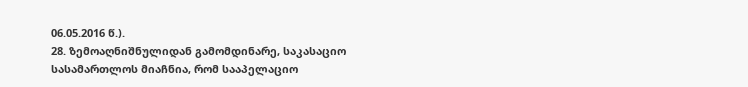06.05.2016 წ.).
28. ზემოაღნიშნულიდან გამომდინარე, საკასაციო სასამართლოს მიაჩნია, რომ სააპელაციო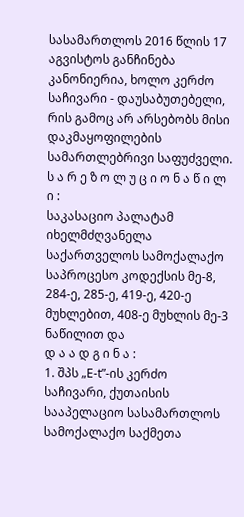სასამართლოს 2016 წლის 17 აგვისტოს განჩინება კანონიერია, ხოლო კერძო საჩივარი - დაუსაბუთებელი, რის გამოც არ არსებობს მისი დაკმაყოფილების სამართლებრივი საფუძველი.
ს ა რ ე ზ ო ლ უ ც ი ო ნ ა წ ი ლ ი :
საკასაციო პალატამ იხელმძღვანელა საქართველოს სამოქალაქო საპროცესო კოდექსის მე-8, 284-ე, 285-ე, 419-ე, 420-ე მუხლებით, 408-ე მუხლის მე-3 ნაწილით და
დ ა ა დ გ ი ნ ა :
1. შპს „E-t”-ის კერძო საჩივარი, ქუთაისის სააპელაციო სასამართლოს სამოქალაქო საქმეთა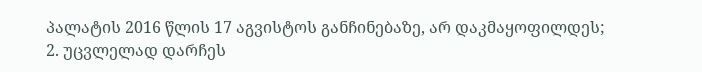პალატის 2016 წლის 17 აგვისტოს განჩინებაზე, არ დაკმაყოფილდეს;
2. უცვლელად დარჩეს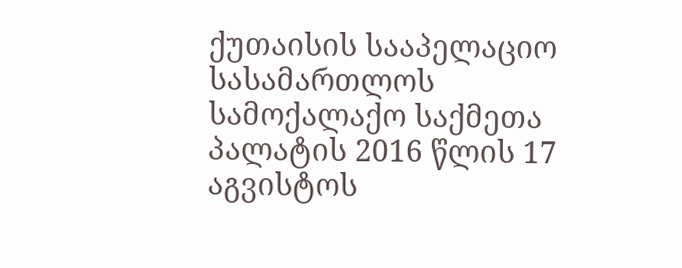ქუთაისის სააპელაციო სასამართლოს სამოქალაქო საქმეთა პალატის 2016 წლის 17 აგვისტოს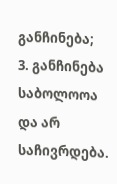განჩინება;
3. განჩინება საბოლოოა და არ საჩივრდება.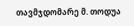თავმჯდომარე მ. თოდუა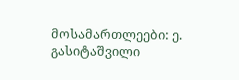მოსამართლეები: ე. გასიტაშვილი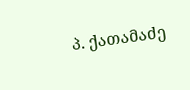პ. ქათამაძე